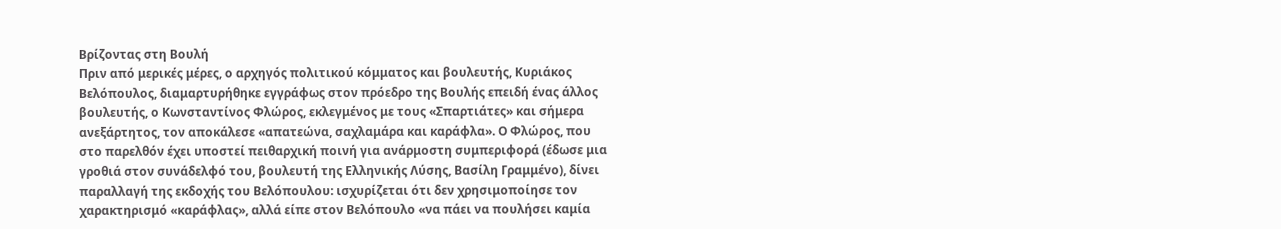Βρίζοντας στη Βουλή
Πριν από μερικές μέρες, ο αρχηγός πολιτικού κόμματος και βουλευτής, Κυριάκος Βελόπουλος, διαμαρτυρήθηκε εγγράφως στον πρόεδρο της Βουλής επειδή ένας άλλος βουλευτής, ο Κωνσταντίνος Φλώρος, εκλεγμένος με τους «Σπαρτιάτες» και σήμερα ανεξάρτητος, τον αποκάλεσε «απατεώνα, σαχλαμάρα και καράφλα». Ο Φλώρος, που στο παρελθόν έχει υποστεί πειθαρχική ποινή για ανάρμοστη συμπεριφορά (έδωσε μια γροθιά στον συνάδελφό του, βουλευτή της Ελληνικής Λύσης, Βασίλη Γραμμένο), δίνει παραλλαγή της εκδοχής του Βελόπουλου: ισχυρίζεται ότι δεν χρησιμοποίησε τον χαρακτηρισμό «καράφλας», αλλά είπε στον Βελόπουλο «να πάει να πουλήσει καμία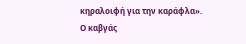κηραλοιφή για την καράφλα».
Ο καβγάς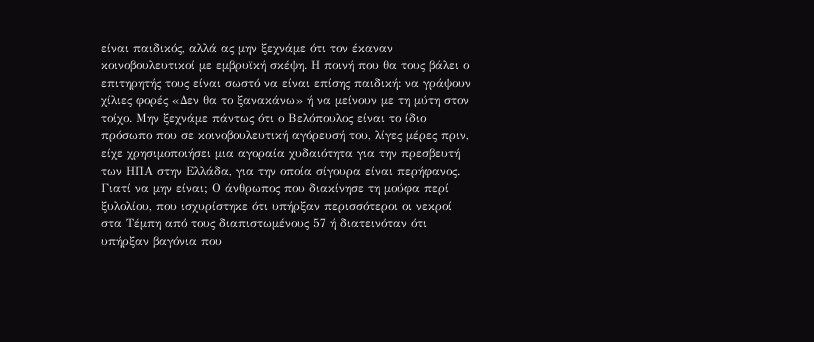είναι παιδικός, αλλά ας μην ξεχνάμε ότι τον έκαναν κοινοβουλευτικοί με εμβρυϊκή σκέψη. Η ποινή που θα τους βάλει ο επιτηρητής τους είναι σωστό να είναι επίσης παιδική: να γράψουν χίλιες φορές «Δεν θα το ξανακάνω» ή να μείνουν με τη μύτη στον τοίχο. Μην ξεχνάμε πάντως ότι ο Βελόπουλος είναι το ίδιο πρόσωπο που σε κοινοβουλευτική αγόρευσή του, λίγες μέρες πριν, είχε χρησιμοποιήσει μια αγοραία χυδαιότητα για την πρεσβευτή των ΗΠΑ στην Ελλάδα, για την οποία σίγουρα είναι περήφανος. Γιατί να μην είναι; Ο άνθρωπος που διακίνησε τη μούφα περί ξυλολίου, που ισχυρίστηκε ότι υπήρξαν περισσότεροι οι νεκροί στα Τέμπη από τους διαπιστωμένους 57 ή διατεινόταν ότι υπήρξαν βαγόνια που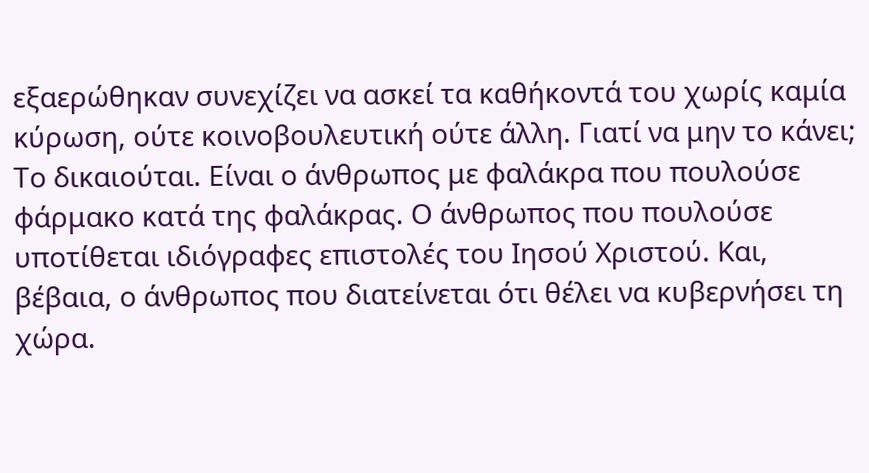εξαερώθηκαν συνεχίζει να ασκεί τα καθήκοντά του χωρίς καμία κύρωση, ούτε κοινοβουλευτική ούτε άλλη. Γιατί να μην το κάνει; Το δικαιούται. Είναι ο άνθρωπος με φαλάκρα που πουλούσε φάρμακο κατά της φαλάκρας. Ο άνθρωπος που πουλούσε υποτίθεται ιδιόγραφες επιστολές του Ιησού Χριστού. Και, βέβαια, ο άνθρωπος που διατείνεται ότι θέλει να κυβερνήσει τη χώρα.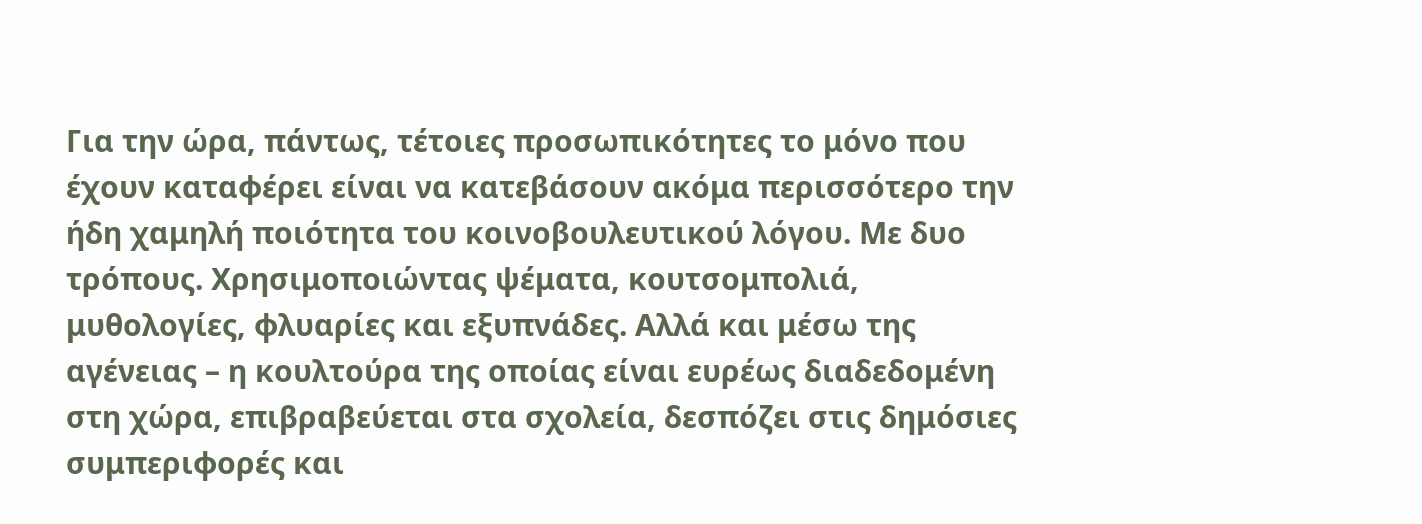Για την ώρα, πάντως, τέτοιες προσωπικότητες το μόνο που έχουν καταφέρει είναι να κατεβάσουν ακόμα περισσότερο την ήδη χαμηλή ποιότητα του κοινοβουλευτικού λόγου. Με δυο τρόπους. Χρησιμοποιώντας ψέματα, κουτσομπολιά, μυθολογίες, φλυαρίες και εξυπνάδες. Αλλά και μέσω της αγένειας – η κουλτούρα της οποίας είναι ευρέως διαδεδομένη στη χώρα, επιβραβεύεται στα σχολεία, δεσπόζει στις δημόσιες συμπεριφορές και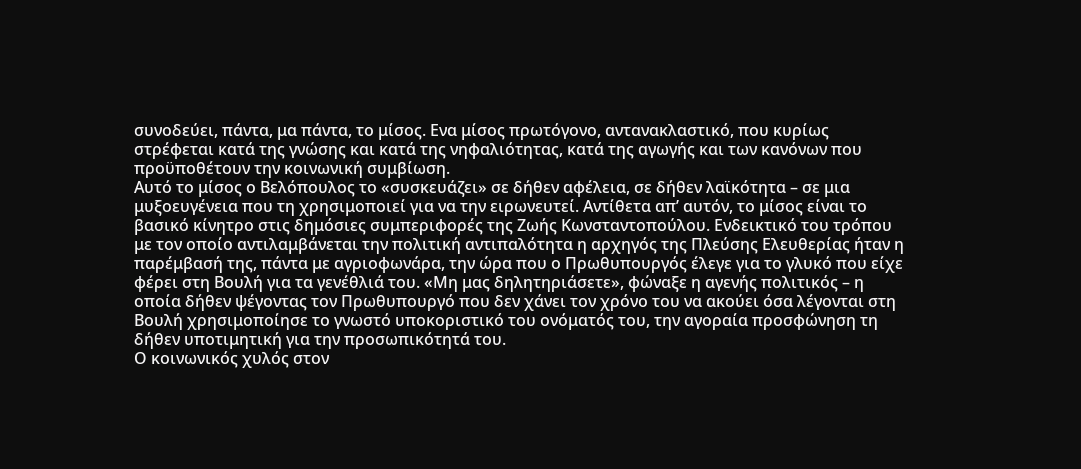συνοδεύει, πάντα, μα πάντα, το μίσος. Ενα μίσος πρωτόγονο, αντανακλαστικό, που κυρίως στρέφεται κατά της γνώσης και κατά της νηφαλιότητας, κατά της αγωγής και των κανόνων που προϋποθέτουν την κοινωνική συμβίωση.
Αυτό το μίσος ο Βελόπουλος το «συσκευάζει» σε δήθεν αφέλεια, σε δήθεν λαϊκότητα – σε μια μυξοευγένεια που τη χρησιμοποιεί για να την ειρωνευτεί. Αντίθετα απ’ αυτόν, το μίσος είναι το βασικό κίνητρο στις δημόσιες συμπεριφορές της Ζωής Κωνσταντοπούλου. Ενδεικτικό του τρόπου με τον οποίο αντιλαμβάνεται την πολιτική αντιπαλότητα η αρχηγός της Πλεύσης Ελευθερίας ήταν η παρέμβασή της, πάντα με αγριοφωνάρα, την ώρα που ο Πρωθυπουργός έλεγε για το γλυκό που είχε φέρει στη Βουλή για τα γενέθλιά του. «Μη μας δηλητηριάσετε», φώναξε η αγενής πολιτικός – η οποία δήθεν ψέγοντας τον Πρωθυπουργό που δεν χάνει τον χρόνο του να ακούει όσα λέγονται στη Βουλή χρησιμοποίησε το γνωστό υποκοριστικό του ονόματός του, την αγοραία προσφώνηση τη δήθεν υποτιμητική για την προσωπικότητά του.
Ο κοινωνικός χυλός στον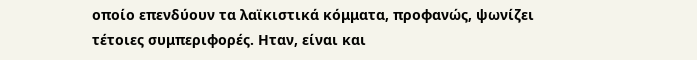οποίο επενδύουν τα λαϊκιστικά κόμματα, προφανώς, ψωνίζει τέτοιες συμπεριφορές. Ηταν, είναι και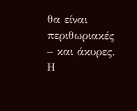θα είναι περιθωριακές – και άκυρες. Η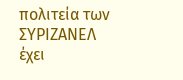πολιτεία των ΣΥΡΙΖΑΝΕΛ έχει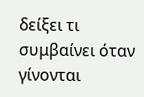δείξει τι συμβαίνει όταν γίνονται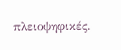πλειοψηφικές.